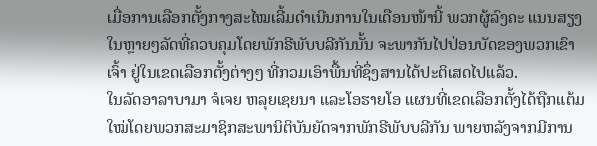ເມື່ອການເລືອກຕັ້ງກາງສະໄໝເລີ້ມດຳເນີນການໃນເດືອນໜ້ານີ້ ພວກຜູ້ລົງຄະ ແນນສຽງໃນຫຼາຍໆລັດທີ່ຄວບຄຸມໂດຍພັກຣີພັບບລີກັນນັ້ນ ຈະພາກັນໄປປ່ອນບັດຂອງພວກເຂົາເຈົ້າ ຢູ່ໃນເຂດເລືອກຕັ້ງຕ່າງໆ ທີ່ກວມເອົາພື້ນທີ່ຊຶ່ງສານໄດ້ປະຕິເສດໄປແລ້ວ.
ໃນລັດອາລາບາມາ ຈໍເຈຍ ຫລຸຍເຊຍນາ ແລະໂອຮາຍໂອ ແຜນທີ່ເຂດເລືອກຕັ້ງໄດ້ຖືກແຕ້ມໃໝ່ໂດຍພວກສະມາຊິກສະພານິຕິບັນຍັດຈາກພັກຣີພັບບລີກັນ ພາຍຫລັງຈາກມີການ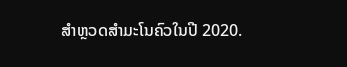ສຳຫຼວດສຳມະໂນຄົວໃນປີ 2020.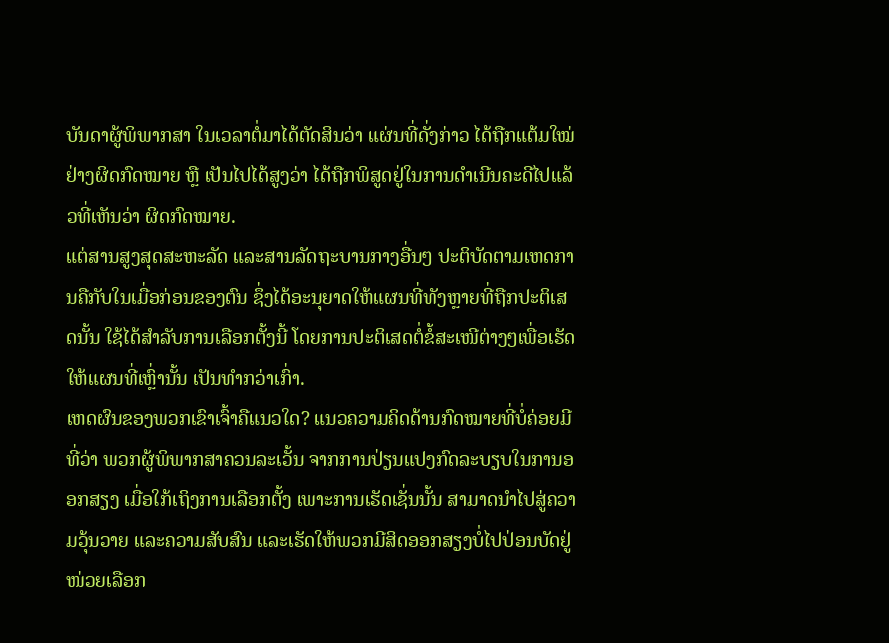ບັນດາຜູ້ພິພາກສາ ໃນເວລາຕໍ່ມາໄດ້ຕັດສິນວ່າ ແຜ່ນທີ່ດັ່ງກ່າວ ໄດ້ຖືກແຕ້ມໃໝ່ຢ່າງຜິດກົດໝາຍ ຫຼື ເປັນໄປໄດ້ສູງວ່າ ໄດ້ຖືກພິສູດຢູ່ໃນການດຳເນີນຄະດີໄປແລ້ວທີ່ເຫັນວ່າ ຜິດກົດໝາຍ.
ແຕ່ສານສູງສຸດສະຫະລັດ ແລະສານລັດຖະບານກາງອື່ນໆ ປະຕິບັດຕາມເຫດການຄືກັບໃນເມື່ອກ່ອນຂອງຕົນ ຊຶ່ງໄດ້ອະນຸຍາດໃຫ້ແຜນທີ່ທັງຫຼາຍທີ່ຖືກປະຕິເສດນັ້ນ ໃຊ້ໄດ້ສຳລັບການເລືອກຕັ້ງນີ້ ໂດຍການປະຕິເສດຕໍ່ຂໍ້ສະເໜີຕ່າງໆເພື່ອເຮັດໃຫ້ແຜນທີ່ເຫຼົ່ານັ້ນ ເປັນທຳກວ່າເກົ່າ.
ເຫດຜົນຂອງພວກເຂົາເຈົ້າຄືແນວໃດ? ແນວຄວາມຄິດດ້ານກົດໝາຍທີ່ບໍ່ຄ່ອຍມີ ທີ່ວ່າ ພວກຜູ້ພິພາກສາຄວນລະເວັ້ນ ຈາກການປ່ຽນແປງກົດລະບຽບໃນການອອກສຽງ ເມື່ອໃກ້ເຖິງການເລືອກຕັ້ງ ເພາະການເຮັດເຊັ່ນນັ້ນ ສາມາດນຳໄປສູ່ຄວາມວຸ້ນວາຍ ແລະຄວາມສັບສົນ ແລະເຮັດໃຫ້ພວກມີສິດອອກສຽງບໍ່ໄປປ່ອນບັດຢູ່ໜ່ວຍເລືອກ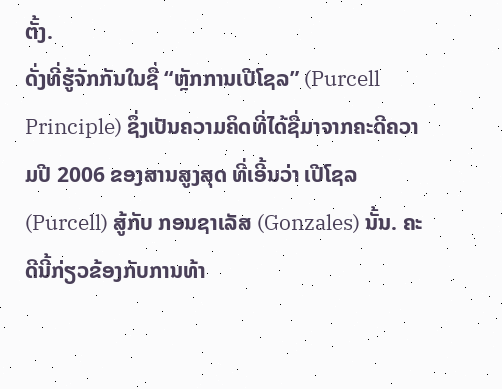ຕັ້ງ.
ດັ່ງທີ່ຮູ້ຈັກກັນໃນຊື່ “ຫຼັກການເປີໂຊລ” (Purcell Principle) ຊຶ່ງເປັນຄວາມຄິດທີ່ໄດ້ຊື່ມາຈາກຄະດີຄວາມປີ 2006 ຂອງສານສູງສຸດ ທີ່ເອີ້ນວ່າ ເປີໂຊລ(Purcell) ສູ້ກັບ ກອນຊາເລັສ (Gonzales) ນັ້ນ. ຄະດີນີ້ກ່ຽວຂ້ອງກັບການທ້າ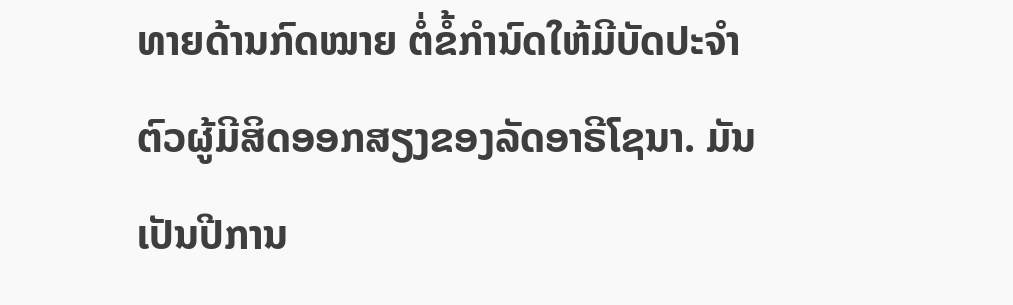ທາຍດ້ານກົດໝາຍ ຕໍ່ຂໍ້ກຳນົດໃຫ້ມີບັດປະຈຳຕົວຜູ້ມີສິດອອກສຽງຂອງລັດອາຣີໂຊນາ. ມັນເປັນປີການ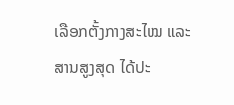ເລືອກຕັ້ງກາງສະໄໝ ແລະສານສູງສຸດ ໄດ້ປະ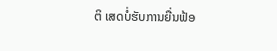ຕິ ເສດບໍ່ຮັບການຍື່ນຟ້ອ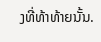ງທີ່ທ້າທ້າຍນັ້ນ.